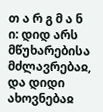თ ა რ გ მ ა ნ ი: დიდ არს მწუხარებისა მძლავრებაჲ, და დიდი ახოვნებაჲ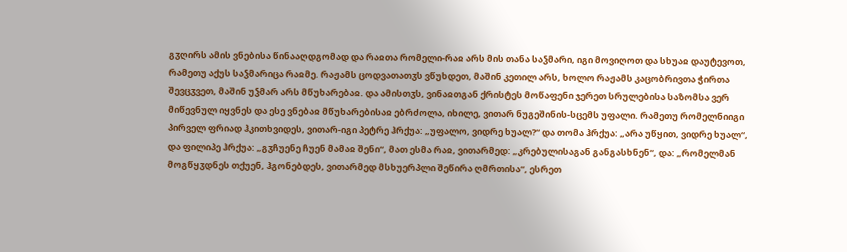გჳღირს ამის ვნებისა წინააღდგომად და რაჲთა რომელი-რაჲ არს მის თანა საჴმარი, იგი მოვიღოთ და სხუაჲ დაუტევოთ, რამეთუ აქუს საჴმარიცა რაჲმე. რაჟამს ცოდვათათჳს ვწუხდეთ, მაშინ კეთილ არს, ხოლო რაჟამს კაცობრივთა ჭირთა შევცჳვეთ, მაშინ უჴმარ არს მწუხარებაჲ. და ამისთჳს, ვინაჲთგან ქრისტეს მოწაფენი ჯერეთ სრულებისა საზომსა ვერ მიწევნულ იყვნეს და ესე ვნებაჲ მწუხარებისაჲ ებრძოლა, იხილე, ვითარ ნუგეშინის-სცემს უფალი. რამეთუ რომელნიიგი პირველ ფრიად ჰკითხვიდეს, ვითარ-იგი პეტრე ჰრქუა: „უფალო, ვიდრე ხუალ?“ და თომა ჰრქუა: „არა უწყით, ვიდრე ხუალ“, და ფილიპე ჰრქუა: „გჳჩუენე ჩუენ მამაჲ შენი“, მათ ესმა რაჲ, ვითარმედ: „კრებულისაგან განგასხნენ“, და: „რომელმან მოგწყჳდნეს თქუენ, ჰგონებდეს, ვითარმედ მსხუერპლი შეწირა ღმრთისა“, ესრეთ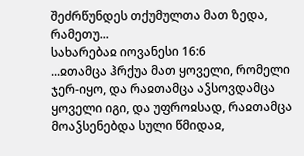შეძრწუნდეს თქუმულთა მათ ზედა, რამეთუ...
სახარებაჲ იოვანესი 16:6
...ჲთამცა ჰრქუა მათ ყოველი, რომელი ჯერ-იყო, და რაჲთამცა აჴსოვდამცა ყოველი იგი, და უფროჲსად, რაჲთამცა მოაჴსენებდა სული წმიდაჲ,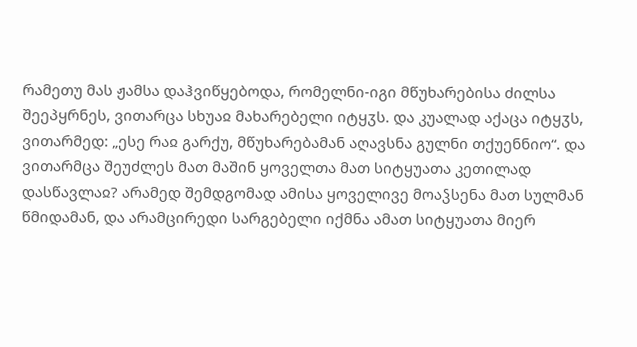რამეთუ მას ჟამსა დაჰვიწყებოდა, რომელნი-იგი მწუხარებისა ძილსა შეეპყრნეს, ვითარცა სხუაჲ მახარებელი იტყჳს. და კუალად აქაცა იტყჳს, ვითარმედ: „ესე რაჲ გარქუ, მწუხარებამან აღავსნა გულნი თქუენნიო“. და ვითარმცა შეუძლეს მათ მაშინ ყოველთა მათ სიტყუათა კეთილად დასწავლაჲ? არამედ შემდგომად ამისა ყოველივე მოაჴსენა მათ სულმან წმიდამან, და არამცირედი სარგებელი იქმნა ამათ სიტყუათა მიერ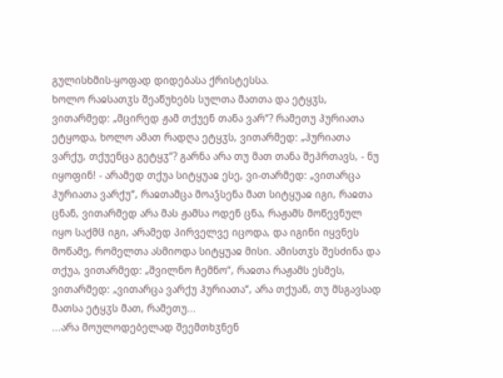გულისხმის-ყოფად დიდებასა ქრისტესსა.
ხოლო რაჲსათჳს შეაწუხებს სულთა მათთა და ეტყჳს, ვითარმედ: „მცირედ ჟამ თქუენ თანა ვარ“? რამეთუ ჰურიათა ეტყოდა, ხოლო ამათ რადღა ეტყჳს, ვითარმედ: „ჰურიათა ვარქუ, თქუენცა გეტყჳ“? გარნა არა თუ მათ თანა შეჰრთავს, - ნუ იყოფინ! - არამედ თქუა სიტყუაჲ ესე, ვი-თარმედ: „ვითარცა ჰურიათა ვარქუ“, რაჲთამცა მოაჴსენა მათ სიტყუაჲ იგი, რაჲთა ცნან, ვითარმედ არა მას ჟამსა ოდენ ცნა, რაჟამს მოწევნულ იყო საქმჱ იგი, არამედ პირველვე იცოდა, და იგინი იყვნეს მოწამე, რომელთა ასმიოდა სიტყუაჲ მისი. ამისთჳს შესძინა და თქუა, ვითარმედ: „შვილნო ჩემნო“, რაჲთა რაჟამს ესმეს, ვითარმედ: „ვითარცა ვარქუ ჰურიათა“, არა თქუან, თუ მსგავსად მათსა ეტყჳს მათ, რამეთუ...
...არა მოულოდებელად შეემთხჳნენ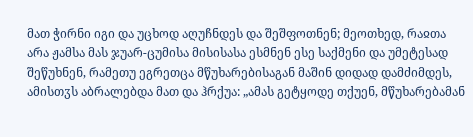მათ ჭირნი იგი და უცხოდ აღუჩნდეს და შეშფოთნენ; მეოთხედ, რაჲთა არა ჟამსა მას ჯუარ-ცუმისა მისისასა ესმნენ ესე საქმენი და უმეტესად შეწუხნენ, რამეთუ ეგრეთცა მწუხარებისაგან მაშინ დიდად დამძიმდეს, ამისთჳს აბრალებდა მათ და ჰრქუა: „ამას გეტყოდე თქუენ, მწუხარებამან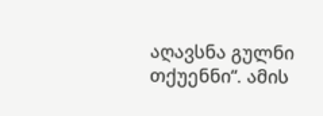აღავსნა გულნი თქუენნი“. ამის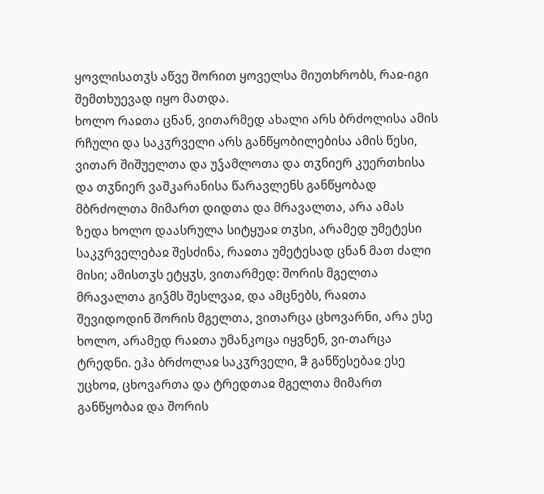ყოვლისათჳს აწვე შორით ყოველსა მიუთხრობს, რაჲ-იგი შემთხუევად იყო მათდა.
ხოლო რაჲთა ცნან, ვითარმედ ახალი არს ბრძოლისა ამის რჩული და საკჳრველი არს განწყობილებისა ამის წესი, ვითარ შიშუელთა და უჴამლოთა და თჳნიერ კუერთხისა და თჳნიერ ვაშკარანისა წარავლენს განწყობად მბრძოლთა მიმართ დიდთა და მრავალთა, არა ამას ზედა ხოლო დაასრულა სიტყუაჲ თჳსი, არამედ უმეტესი საკჳრველებაჲ შესძინა, რაჲთა უმეტესად ცნან მათ ძალი მისი; ამისთჳს ეტყჳს, ვითარმედ: შორის მგელთა მრავალთა გიჴმს შესლვაჲ, და ამცნებს, რაჲთა შევიდოდინ შორის მგელთა, ვითარცა ცხოვარნი, არა ესე ხოლო, არამედ რაჲთა უმანკოცა იყვნენ, ვი-თარცა ტრედნი. ეჰა ბრძოლაჲ საკჳრველი, ჵ განწესებაჲ ესე უცხოჲ, ცხოვართა და ტრედთაჲ მგელთა მიმართ განწყობაჲ და შორის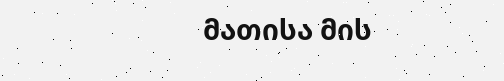მათისა მის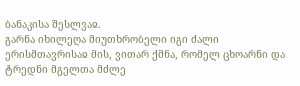ბანაკისა შესლვაჲ.
გარნა იხილეღა მიუთხრობელი იგი ძალი ერისმთავრისაჲ მის, ვითარ ქმნა, რომელ ცხოარნი და ტრედნი მგელთა მძლე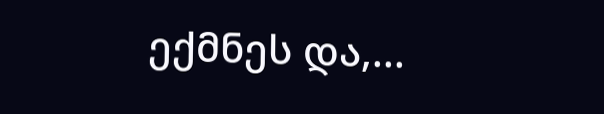ექმნეს და,...